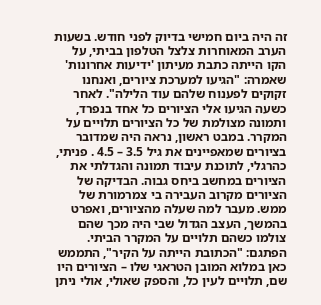זה היה ביום חמישי בדיוק לפני חודש. בשעות הערב המאוחרות צלצל הטלפון בביתי, על הקו הייתה כתבת מעיתון 'ידיעות אחרונות' שאמרה: "הגיעו למערכת ציורים, ואנחנו זקוקים לפענוח שלהם עוד הלילה". לאחר כשעה הגיעו אלי הציורים כל אחד בנפרד, ותמונה מצולמת של כל הציורים תלויים על המקרר. במבט ראשון, נראה היה שמדובר בציורים שמאפיינים את גיל 3.5 – 4.5 . פניתי, כהרגלי, לתוכנת עיבוד תמונה והגדלתי את הציורים במחשב ביחס גבוה. הבדיקה של הציורים מקרוב העבירה בי צמרמורת של ממש. מעבר למה שעלה מהציורים, ואפרט בהמשך, העצב הגדול שבי היה מכך שהם צולמו כשהם תלויים על המקרר הביתי. הפתגם: "הכתובת הייתה על הקיר", התממש כאן במלוא המובן הטראגי שלו – הציורים היו שם, תלויים לעין כל, והספק שאולי, אולי ניתן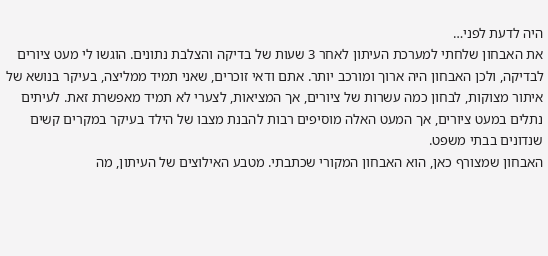היה לדעת לפני…
את האבחון שלחתי למערכת העיתון לאחר 3 שעות של בדיקה והצלבת נתונים. הוגשו לי מעט ציורים לבדיקה, ולכן האבחון היה ארוך ומורכב יותר. אתם ודאי זוכרים, שאני תמיד ממליצה, בעיקר בנושא של איתור מצוקות, לבחון כמה עשרות של ציורים, אך המציאות, לצערי לא תמיד מאפשרת זאת. לעיתים נתלים במעט ציורים, אך המעט האלה מוסיפים רבות להבנת מצבו של הילד בעיקר במקרים קשים שנדונים בבתי משפט.
האבחון שמצורף כאן, הוא האבחון המקורי שכתבתי. מטבע האילוצים של העיתון, מה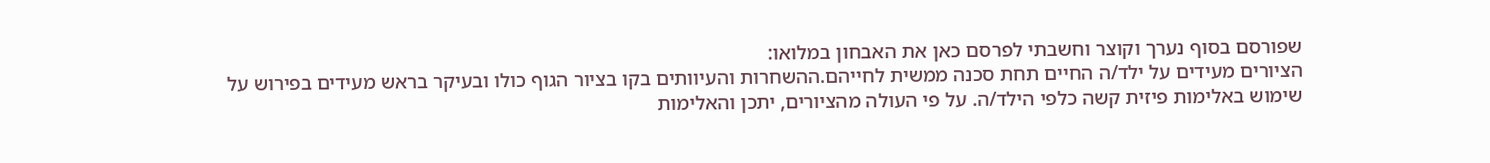שפורסם בסוף נערך וקוצר וחשבתי לפרסם כאן את האבחון במלואו:
הציורים מעידים על ילד/ה החיים תחת סכנה ממשית לחייהם.ההשחרות והעיוותים בקו בציור הגוף כולו ובעיקר בראש מעידים בפירוש על שימוש באלימות פיזית קשה כלפי הילד/ה. על פי העולה מהציורים, יתכן והאלימות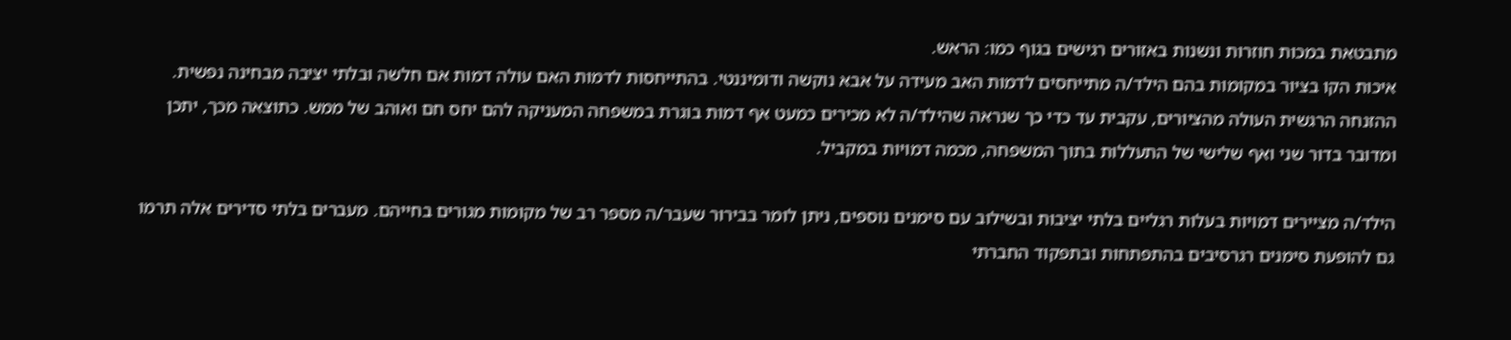מתבטאת במכות חוזרות ונשנות באזורים רגישים בגוף כמו: הראש.
איכות הקו בציור במקומות בהם הילד/ה מתייחסים לדמות האב מעידה על אבא נוקשה ודומיננטי. בהתייחסות לדמות האם עולה דמות אם חלשה ובלתי יציבה מבחינה נפשית. ההזנחה הרגשית העולה מהציורים, עקבית עד כדי כך שנראה שהילד/ה לא מכירים כמעט אף דמות בוגרת במשפחה המעניקה להם יחס חם ואוהב של ממש. כתוצאה מכך, יתכן ומדובר בדור שני ואף שלישי של התעללות בתוך המשפחה, מכמה דמויות במקביל.

הילד/ה מציירים דמויות בעלות רגליים בלתי יציבות ובשילוב עם סימנים נוספים, ניתן לומר בבירור שעבר/ה מספר רב של מקומות מגורים בחייהם. מעברים בלתי סדירים אלה תרמו גם להופעת סימנים רגרסיבים בהתפתחות ובתפקוד החברתי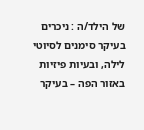של הילד/ה : ניכרים בעיקר סימנים לסיוטי לילה, ובעיות פיזיות באזור הפה – בעיקר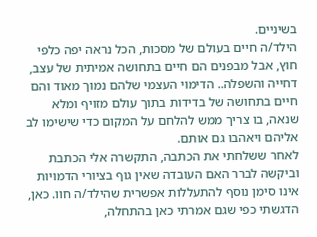בשיניים.
הילד/ה חיים בעולם של מסכות, הכל נראה יפה כלפי חוץ, אבל מבפנים הם חיים בתחושה אמיתית של עצב, דחייה והשפלה.. הדימוי העצמי שלהם נמוך מאוד והם חיים בתחושה של בדידות בתוך עולם מזויף ומלא שנאה, בו צריך ממש להלחם על המקום כדי שישימו לב אליהם ויאהבו גם אותם.
לאחר ששלחתי את הכתבה, התקשרה אלי הכתבת וביקשה לברר האם העובדה שאין גוף בציורי הדמויות אינו סימן נוסף להתעללות אפשרית שהילד/ה חוו. כאן, הדגשתי כפי שגם אמרתי כאן בהתחלה,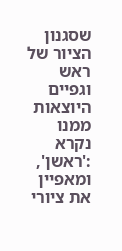שסגנון הציור של ראש וגפיים היוצאות ממנו נקרא :'ראשן', ומאפיין את ציורי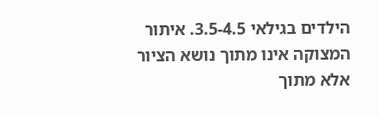הילדים בגילאי 3.5-4.5. איתור המצוקה אינו מתוך נושא הציור אלא מתוך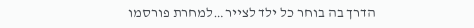הדרך בה בוחר כל ילד לצייר…למחרת פורסמו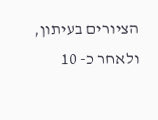הציורים בעיתון, ולאחר כ- 10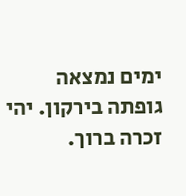ימים נמצאה גופתה בירקון. יהי זכרה ברוך.